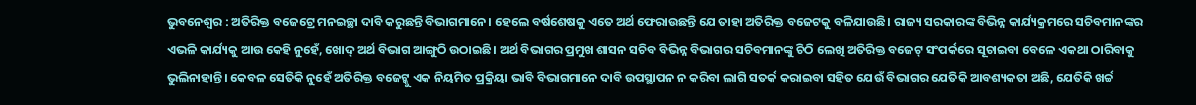ଭୁବନେଶ୍ୱର : ଅତିରିକ୍ତ ବଜେଟ୍ରେ ମନଇଚ୍ଛା ଦାବି କରୁଛନ୍ତି ବିଭାଗମାନେ। ହେଲେ ବର୍ଷଶେଷକୁ ଏତେ ଅର୍ଥ ଫେରାଉଛନ୍ତି ଯେ ତାହା ଅତିରିକ୍ତ ବଜେଟକୁ ବଳିଯାଉଛି। ରାଜ୍ୟ ସରକାରଙ୍କ ବିଭିନ୍ନ କାର୍ଯ୍ୟକ୍ରମରେ ସଚିବମାନଙ୍କର ଏଭଳି କାର୍ଯ୍ୟକୁ ଆଉ କେହି ନୁହେଁ, ଖୋଦ୍ ଅର୍ଥ ବିଭାଗ ଆଙ୍ଗୁଠି ଉଠାଇଛି। ଅର୍ଥ ବିଭାଗର ପ୍ରମୁଖ ଶାସନ ସଚିବ ବିଭିନ୍ନ ବିଭାଗର ସଚିବମାନଙ୍କୁ ଚିଠି ଲେଖି ଅତିରିକ୍ତ ବଜେଟ୍ ସଂପର୍କରେ ସୂଚାଇବା ବେଳେ ଏକଥା ଠାରିବାକୁ ଭୁଲିନାହାନ୍ତି। କେବଳ ସେତିକି ନୁହେଁ ଅତିରିକ୍ତ ବଜେଟ୍କୁ ଏକ ନିୟମିତ ପ୍ରକ୍ରିୟା ଭାବି ବିଭାଗମାନେ ଦାବି ଉପସ୍ଥାପନ ନ କରିବା ଲାଗି ସତର୍କ କରାଇବା ସହିତ ଯେଉଁ ବିଭାଗର ଯେତିକି ଆବଶ୍ୟକତା ଅଛି, ଯେତିକି ଖର୍ଚ୍ଚ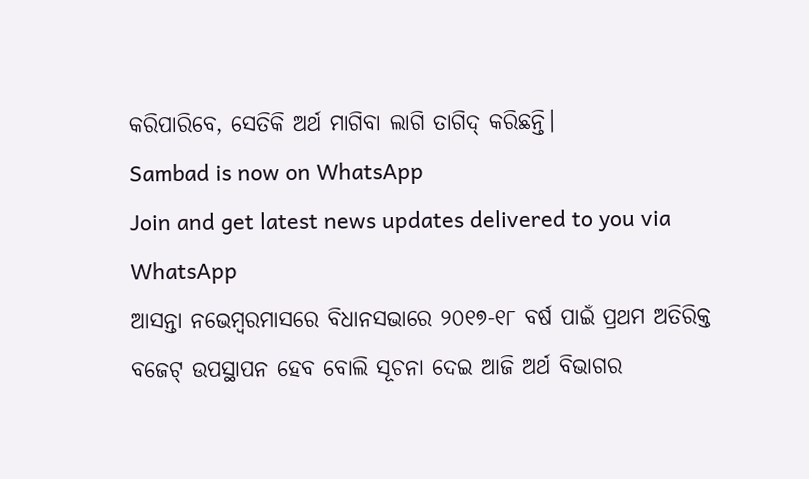କରିପାରିବେ, ସେତିକି ଅର୍ଥ ମାଗିବା ଲାଗି ତାଗିଦ୍ କରିଛନ୍ତି।
Sambad is now on WhatsApp
Join and get latest news updates delivered to you via WhatsApp
ଆସନ୍ତା ନଭେମ୍ବରମାସରେ ବିଧାନସଭାରେ ୨୦୧୭-୧୮ ବର୍ଷ ପାଇଁ ପ୍ରଥମ ଅତିରିକ୍ତ ବଜେଟ୍ ଉପସ୍ଥାପନ ହେବ ବୋଲି ସୂଚନା ଦେଇ ଆଜି ଅର୍ଥ ବିଭାଗର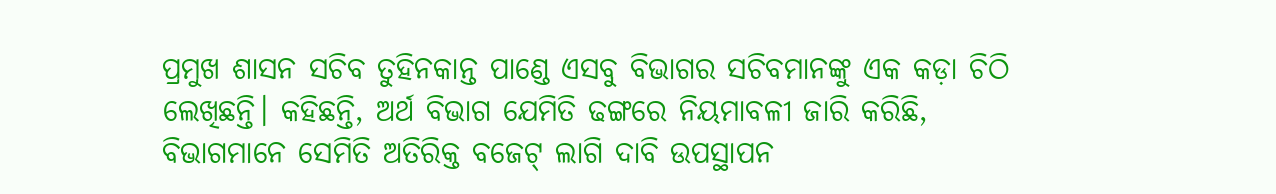ପ୍ରମୁଖ ଶାସନ ସଚିବ ତୁହିନକାନ୍ତ ପାଣ୍ଡେ ଏସବୁ ବିଭାଗର ସଚିବମାନଙ୍କୁ ଏକ କଡ଼ା ଚିଠି ଲେଖିଛନ୍ତି। କହିଛନ୍ତି, ଅର୍ଥ ବିଭାଗ ଯେମିତି ଢଙ୍ଗରେ ନିୟମାବଳୀ ଜାରି କରିଛି, ବିଭାଗମାନେ ସେମିତି ଅତିରିକ୍ତ ବଜେଟ୍ ଲାଗି ଦାବି ଉପସ୍ଥାପନ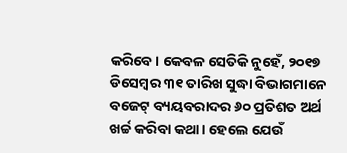କରିବେ। କେବଳ ସେତିକି ନୁହେଁ, ୨୦୧୭ ଡିସେମ୍ବର ୩୧ ତାରିଖ ସୁଦ୍ଧା ବିଭାଗମାନେ ବଜେଟ୍ ବ୍ୟୟବରାଦର ୬୦ ପ୍ରତିଶତ ଅର୍ଥ ଖର୍ଚ୍ଚ କରିବା କଥା। ହେଲେ ଯେଉଁ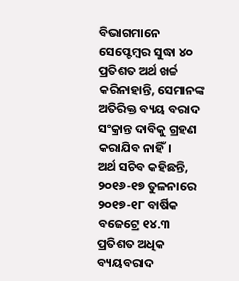ବିଭାଗମାନେ ସେପ୍ଟେମ୍ବର ସୁଦ୍ଧା ୪୦ ପ୍ରତିଶତ ଅର୍ଥ ଖର୍ଚ୍ଚ କରିନାହାନ୍ତି, ସେମାନଙ୍କ ଅତିରିକ୍ତ ବ୍ୟୟ ବରାଦ ସଂକ୍ରାନ୍ତ ଦାବିକୁ ଗ୍ରହଣ କରାଯିବ ନାହିଁ।
ଅର୍ଥ ସଚିବ କହିଛନ୍ତି, ୨୦୧୬-୧୭ ତୁଳନାରେ ୨୦୧୭-୧୮ ବାର୍ଷିକ ବଜେଟ୍ରେ ୧୪.୩ ପ୍ରତିଶତ ଅଧିକ ବ୍ୟୟବରାଦ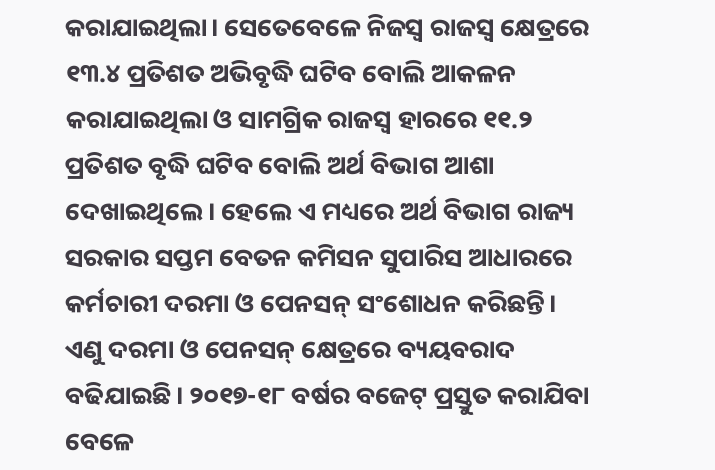କରାଯାଇଥିଲା। ସେତେବେଳେ ନିଜସ୍ୱ ରାଜସ୍ୱ କ୍ଷେତ୍ରରେ ୧୩.୪ ପ୍ରତିଶତ ଅଭିବୃଦ୍ଧି ଘଟିବ ବୋଲି ଆକଳନ କରାଯାଇଥିଲା ଓ ସାମଗ୍ରିକ ରାଜସ୍ୱ ହାରରେ ୧୧.୨ ପ୍ରତିଶତ ବୃଦ୍ଧି ଘଟିବ ବୋଲି ଅର୍ଥ ବିଭାଗ ଆଶା ଦେଖାଇଥିଲେ। ହେଲେ ଏ ମଧ୍ୟରେ ଅର୍ଥ ବିଭାଗ ରାଜ୍ୟ ସରକାର ସପ୍ତମ ବେତନ କମିସନ ସୁପାରିସ ଆଧାରରେ କର୍ମଚାରୀ ଦରମା ଓ ପେନସନ୍ ସଂଶୋଧନ କରିଛନ୍ତି। ଏଣୁ ଦରମା ଓ ପେନସନ୍ କ୍ଷେତ୍ରରେ ବ୍ୟୟବରାଦ ବଢିଯାଇଛି। ୨୦୧୭-୧୮ ବର୍ଷର ବଜେଟ୍ ପ୍ରସ୍ତୁତ କରାଯିବା ବେଳେ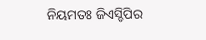ନିୟମତଃ ଜିଏସ୍ଡିପିର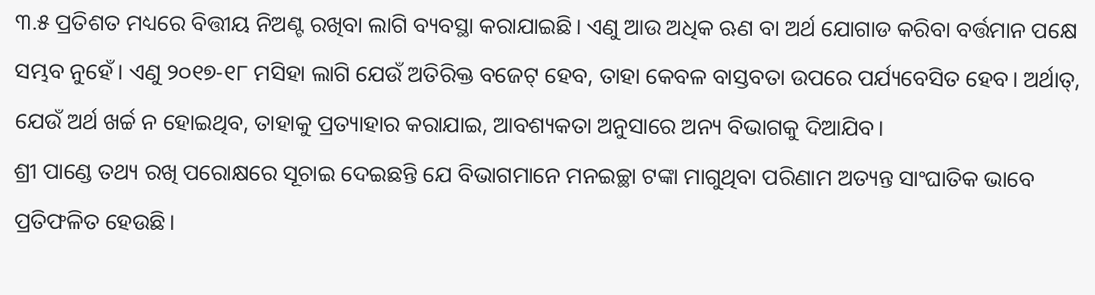୩.୫ ପ୍ରତିଶତ ମଧ୍ୟରେ ବିତ୍ତୀୟ ନିଅଣ୍ଟ ରଖିବା ଲାଗି ବ୍ୟବସ୍ଥା କରାଯାଇଛି। ଏଣୁ ଆଉ ଅଧିକ ଋଣ ବା ଅର୍ଥ ଯୋଗାଡ କରିବା ବର୍ତ୍ତମାନ ପକ୍ଷେ ସମ୍ଭବ ନୁହେଁ। ଏଣୁ ୨୦୧୭-୧୮ ମସିହା ଲାଗି ଯେଉଁ ଅତିରିକ୍ତ ବଜେଟ୍ ହେବ, ତାହା କେବଳ ବାସ୍ତବତା ଉପରେ ପର୍ଯ୍ୟବେସିତ ହେବ। ଅର୍ଥାତ୍, ଯେଉଁ ଅର୍ଥ ଖର୍ଚ୍ଚ ନ ହୋଇଥିବ, ତାହାକୁ ପ୍ରତ୍ୟାହାର କରାଯାଇ, ଆବଶ୍ୟକତା ଅନୁସାରେ ଅନ୍ୟ ବିଭାଗକୁ ଦିଆଯିବ।
ଶ୍ରୀ ପାଣ୍ଡେ ତଥ୍ୟ ରଖି ପରୋକ୍ଷରେ ସୂଚାଇ ଦେଇଛନ୍ତି ଯେ ବିଭାଗମାନେ ମନଇଚ୍ଛା ଟଙ୍କା ମାଗୁଥିବା ପରିଣାମ ଅତ୍ୟନ୍ତ ସାଂଘାତିକ ଭାବେ ପ୍ରତିଫଳିତ ହେଉଛି।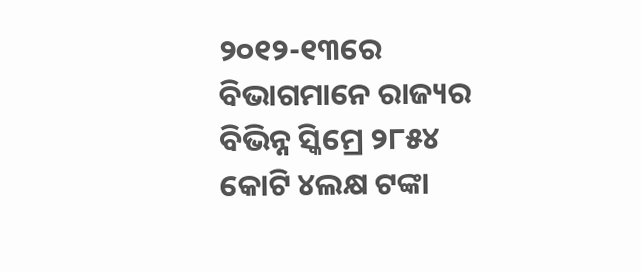୨୦୧୨-୧୩ରେ ବିଭାଗମାନେ ରାଜ୍ୟର ବିଭିନ୍ନ ସ୍କିମ୍ରେ ୨୮୫୪ କୋଟି ୪ଲକ୍ଷ ଟଙ୍କା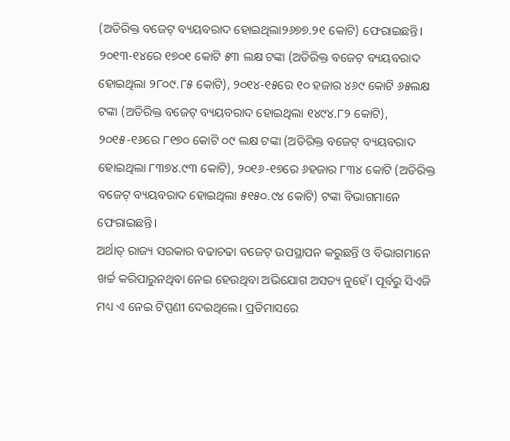(ଅତିରିକ୍ତ ବଜେଟ୍ ବ୍ୟୟବରାଦ ହୋଇଥିଲା୨୬୭୭.୨୧ କୋଟି) ଫେରାଇଛନ୍ତି। ୨୦୧୩-୧୪ରେ ୧୭୦୧ କୋଟି ୫୩ ଲକ୍ଷ ଟଙ୍କା (ଅତିରିକ୍ତ ବଜେଟ୍ ବ୍ୟୟବରାଦ ହୋଇଥିଲା ୨୮୦୯.୮୫ କୋଟି), ୨୦୧୪-୧୫ରେ ୧୦ ହଜାର ୪୬୯ କୋଟି ୬୫ଲକ୍ଷ ଟଙ୍କା (ଅତିରିକ୍ତ ବଜେଟ୍ ବ୍ୟୟବରାଦ ହୋଇଥିଲା ୧୪୯୪.୮୨ କୋଟି), ୨୦୧୫-୧୬ରେ ୮୧୭୦ କୋଟି ୦୯ ଲକ୍ଷ ଟଙ୍କା (ଅତିରିକ୍ତ ବଜେଟ୍ ବ୍ୟୟବରାଦ ହୋଇଥିଲା ୮୩୭୪.୯୩ କୋଟି), ୨୦୧୬-୧୭ରେ ୬ହଜାର ୮୩୪ କୋଟି (ଅତିରିକ୍ତ ବଜେଟ୍ ବ୍ୟୟବରାଦ ହୋଇଥିଲା ୫୧୫୦.୯୪ କୋଟି) ଟଙ୍କା ବିଭାଗମାନେ ଫେରାଇଛନ୍ତି।
ଅର୍ଥାତ୍ ରାଜ୍ୟ ସରକାର ବଢାଚଢା ବଜେଟ୍ ଉପସ୍ଥାପନ କରୁଛନ୍ତି ଓ ବିଭାଗମାନେ ଖର୍ଚ୍ଚ କରିପାରୁନଥିବା ନେଇ ହେଉଥିବା ଅଭିଯୋଗ ଅସତ୍ୟ ନୁହେଁ। ପୂର୍ବରୁ ସିଏଜି ମଧ୍ୟ ଏ ନେଇ ଟିପ୍ପଣୀ ଦେଇଥିଲେ। ପ୍ରତିମାସରେ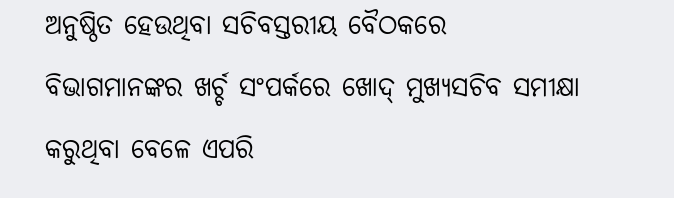ଅନୁଷ୍ଠିତ ହେଉଥିବା ସଚିବସ୍ତରୀୟ ବୈଠକରେ ବିଭାଗମାନଙ୍କର ଖର୍ଚ୍ଚ ସଂପର୍କରେ ଖୋଦ୍ ମୁଖ୍ୟସଚିବ ସମୀକ୍ଷା କରୁଥିବା ବେଳେ ଏପରି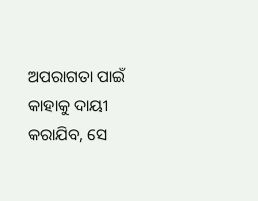ଅପରାଗତା ପାଇଁ କାହାକୁ ଦାୟୀ କରାଯିବ, ସେ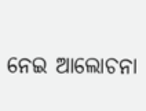ନେଇ ଆଲୋଚନା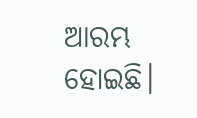ଆରମ୍ଭ ହୋଇଛି।